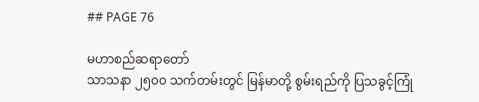## PAGE 76

မဟာစည်ဆရာတော်
သာသနာ ၂၅၀၀ သက်တမ်းတွင် မြန်မာတို့ စွမ်းရည်ကို ပြသခွင့်ကြုံ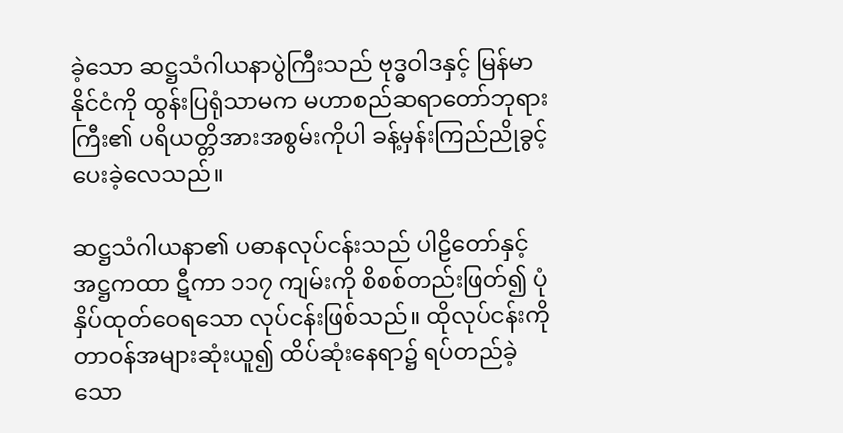ခဲ့သော ဆဋ္ဌသံဂါယနာပွဲကြီးသည် ဗုဒ္ဓဝါဒနှင့် မြန်မာနိုင်ငံကို ထွန်းပြရုံသာမက မဟာစည်ဆရာတော်ဘုရားကြီး၏ ပရိယတ္တိအားအစွမ်းကိုပါ ခန့်မှန်းကြည်ညိုခွင့် ပေးခဲ့လေသည်။

ဆဋ္ဌသံဂါယနာ၏ ပဓာနလုပ်ငန်းသည် ပါဠိတော်နှင့် အဋ္ဌကထာ ဋီကာ ၁၁၇ ကျမ်းကို စိစစ်တည်းဖြတ်၍ ပုံနှိပ်ထုတ်ဝေရသော လုပ်ငန်းဖြစ်သည်။ ထိုလုပ်ငန်းကို တာဝန်အများဆုံးယူ၍ ထိပ်ဆုံးနေရာ၌ ရပ်တည်ခဲ့သော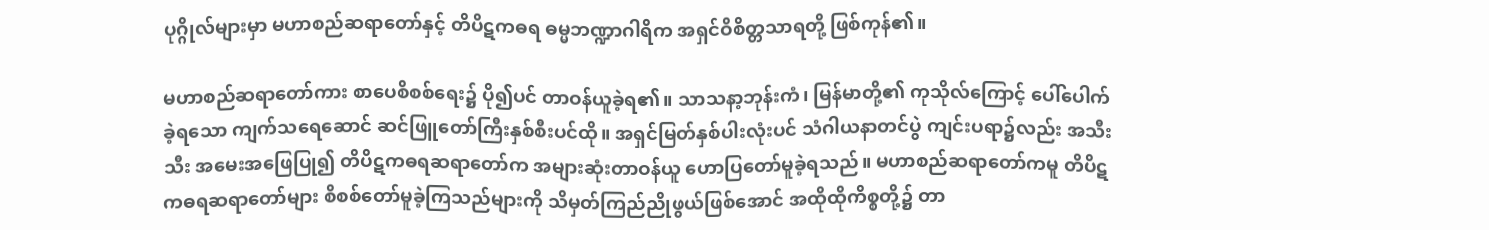ပုဂ္ဂိုလ်များမှာ မဟာစည်ဆရာတော်နှင့် တိပိဋကဓရ ဓမ္မဘဏ္ဍာဂါရိက အရှင်ဝိစိတ္တသာရတို့ ဖြစ်ကုန်၏။

မဟာစည်ဆရာတော်ကား စာပေစိစစ်ရေး၌ ပို၍ပင် တာဝန်ယူခဲ့ရ၏။ သာသနာ့ဘုန်းကံ၊ မြန်မာတို့၏ ကုသိုလ်ကြောင့် ပေါ်ပေါက်ခဲ့ရသော ကျက်သရေဆောင် ဆင်ဖြူတော်ကြီးနှစ်စီးပင်ထို။ အရှင်မြတ်နှစ်ပါးလုံးပင် သံဂါယနာတင်ပွဲ ကျင်းပရာ၌လည်း အသီးသီး အမေးအဖြေပြု၍ တိပိဋကဓရဆရာတော်က အများဆုံးတာဝန်ယူ ဟောပြတော်မူခဲ့ရသည်။ မဟာစည်ဆရာတော်ကမူ တိပိဋကဓရဆရာတော်များ စိစစ်တော်မူခဲ့ကြသည်များကို သိမှတ်ကြည်ညိုဖွယ်ဖြစ်အောင် အထိုထိုကိစ္စတို့၌ တာ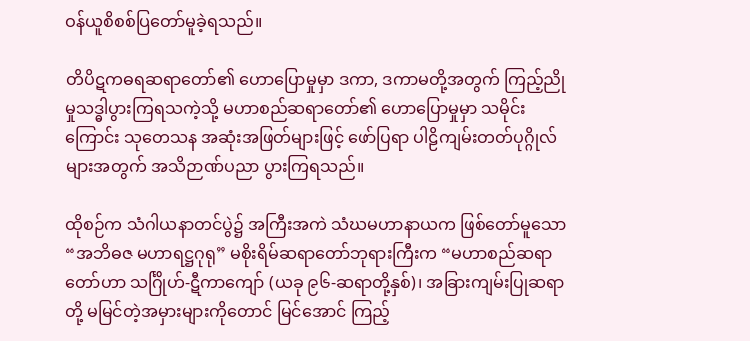ဝန်ယူစိစစ်ပြတော်မူခဲ့ရသည်။

တိပိဋကဓရဆရာတော်၏ ဟောပြောမှုမှာ ဒကာ, ဒကာမတို့အတွက် ကြည့်ညိုမှုသဒ္ဓါပွားကြရသကဲ့သို့ မဟာစည်ဆရာတော်၏ ဟောပြောမှုမှာ သမိုင်းကြောင်း သုတေသန အဆုံးအဖြတ်များဖြင့် ဖော်ပြရာ ပါဠိကျမ်းတတ်ပုဂ္ဂိုလ်များအတွက် အသိဉာဏ်ပညာ ပွားကြရသည်။

ထိုစဉ်က သံဂါယနာတင်ပွဲ၌ အကြီးအကဲ သံဃမဟာနာယက ဖြစ်တော်မူသော “အဘိဓဇ မဟာရဋ္ဌဂုရု” မစိုးရိမ်ဆရာတော်ဘုရားကြီးက “မဟာစည်ဆရာတော်ဟာ သင်္ဂြိုဟ်-ဋီကာကျော် (ယခု ၉၆-ဆရာတို့နှစ်)၊ အခြားကျမ်းပြုဆရာတို့ မမြင်တဲ့အမှားများကိုတောင် မြင်အောင် ကြည့်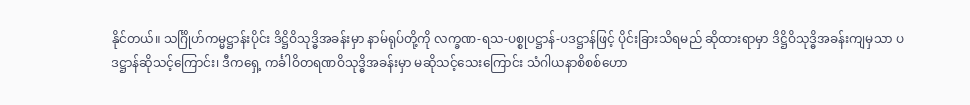နိုင်တယ်။ သင်္ဂြိုဟ်ကမ္မဋ္ဌာန်းပိုင်း ဒိဋ္ဌိဝိသုဒ္ဓိအခန်းမှာ နာမ်ရုပ်တို့ကို လက္ခဏ-ရသ-ပစ္စုပဋ္ဌာန်-ပဒဋ္ဌာန်ဖြင့် ပိုင်းခြားသိရမည် ဆိုထားရာမှာ ဒိဋ္ဌိဝိသုဒ္ဓိအခန်းကျမှသာ ပဒဋ္ဌာန်ဆိုသင့်ကြောင်း၊ ဒီကရှေ့ ကင်္ခါဝိတရဏဝိသုဒ္ဓိအခန်းမှာ မဆိုသင့်သေးကြောင်း သံဂါယနာစိစစ်ဟော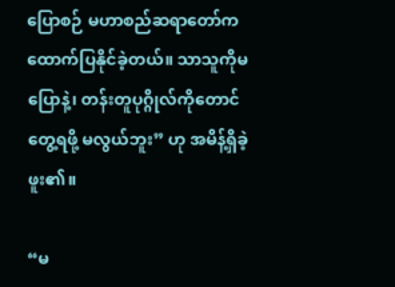ပြောစဉ် မဟာစည်ဆရာတော်က ထောက်ပြနိုင်ခဲ့တယ်။ သာသူကိုမပြောနဲ့၊ တန်းတူပုဂ္ဂိုလ်ကိုတောင် တွေ့ရဖို့ မလွယ်ဘူး” ဟု အမိန့်ရှိခဲ့ဖူး၏။

“မ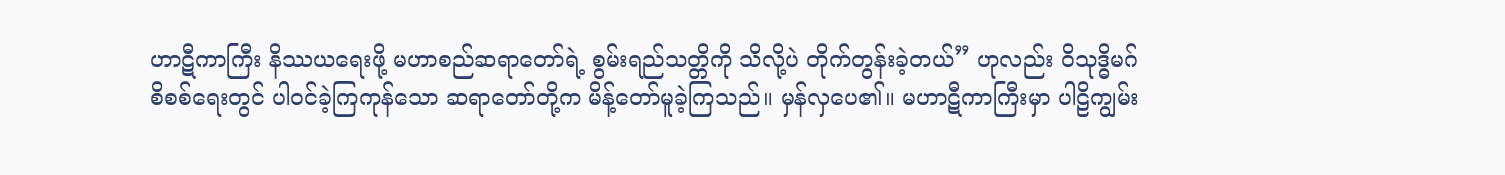ဟာဋီကာကြီး နိဿယရေးဖို့ မဟာစည်ဆရာတော်ရဲ့ စွမ်းရည်သတ္တိကို သိလို့ပဲ တိုက်တွန်းခဲ့တယ်” ဟုလည်း ဝိသုဒ္ဓိမဂ်စိစစ်ရေးတွင် ပါဝင်ခဲ့ကြကုန်သော ဆရာတော်တို့က မိန့်တော်မူခဲ့ကြသည်။ မှန်လှပေ၏။ မဟာဋီကာကြီးမှာ ပါဠိကျွမ်း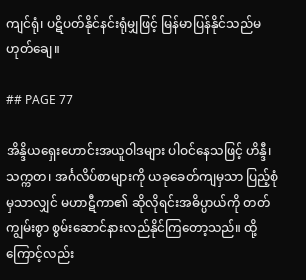ကျင်ရုံ၊ ပဋိပတ်နိုင်နင်းရုံမျှဖြင့် မြန်မာပြန်နိုင်သည်မဟုတ်ချေ။

## PAGE 77

အိန္ဒိယရှေးဟောင်းအယူဝါဒများ ပါဝင်နေသဖြင့် ဟိန္ဒီ၊ သက္ကတ၊ အင်္ဂလိပ်စာများကို ယခုခေတ်ကျမှသာ ပြည့်စုံမှသာလျှင် မဟာဋီကာ၏ ဆိုလိုရင်းအဓိပ္ပာယ်ကို တတ်ကျွမ်းစွာ စွမ်းဆောင်နားလည်နိုင်ကြတော့သည်။ ထို့ကြောင့်လည်း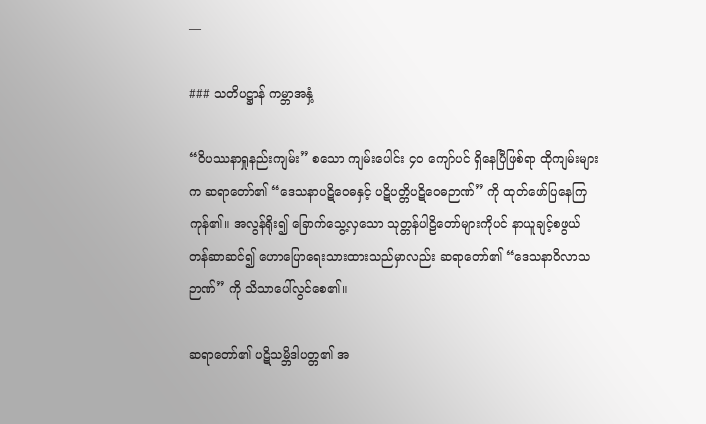—

### သတိပဋ္ဌာန် ကမ္ဘာအနှံ့

“ဝိပဿနာရှုနည်းကျမ်း” စသော ကျမ်းပေါင်း ၄၀ ကျော်ပင် ရှိနေပြီဖြစ်ရာ ထိုကျမ်းများက ဆရာတော်၏ “ဒေသနာပဋိဝေဓနှင့် ပဋိပတ္တိပဋိဝေဓဉာဏ်” ကို ထုတ်ဖော်ပြနေကြကုန်၏။ အလွန်ရိုး၍ ခြောက်သွေ့လှသော သုတ္တန်ပါဠိတော်များကိုပင် နာယူချင့်စဖွယ် တန်ဆာဆင်၍ ဟောပြောရေးသားထားသည်မှာလည်း ဆရာတော်၏ “ဒေသနာဝိလာသဉာဏ်” ကို သိသာပေါ်လွင်စေ၏။

ဆရာတော်၏ ပဋိသမ္ဘိဒါပတ္တ၏ အ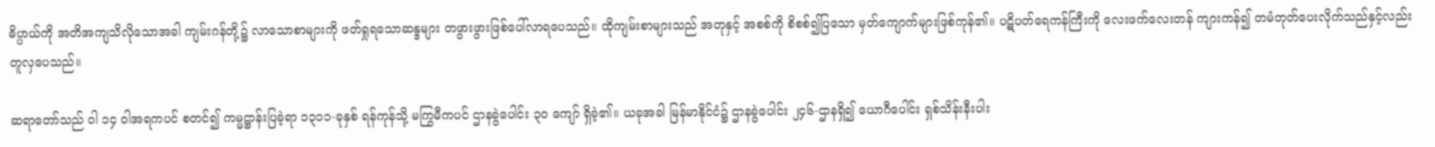ဓိပ္ပာယ်ကို အတိအကျသိလိုသောအခါ ကျမ်းဂန်တို့၌ လာသောစာများကို ဖတ်ရှုရသောဆန္ဒများ တဖွားဖွားဖြစ်ပေါ်လာရပေသည်။ ထိုကျမ်းစာများသည် အတုနှင့် အစစ်ကို စိစစ်၍ပြသော မှတ်ကျောက်များဖြစ်ကုန်၏။ ပဋိပတ်ရေကန်ကြီးကို လေးဖက်လေးတန် ကျားကန်၍ တမံတုတ်ပေးလိုက်သည်နှင့်လည်း တူလှပေသည်။

ဆရာတော်သည် ဝါ ၁၄ ဝါအရကပင် စတင်၍ ကမ္မဋ္ဌာန်းပြခဲ့ရာ ၁၃၁၁-ခုနှစ် ရန်ကုန်သို့ မကြွမီကပင် ဌာနခွဲပေါင်း ၃၀ ကျော် ရှိခဲ့၏။ ယခုအခါ မြန်မာနိုင်ငံ၌ ဌာနခွဲပေါင်း ၂၄၆-ဌာနရှိ၍ ယောဂီပေါင်း ရှစ်သိန်းနီးပါး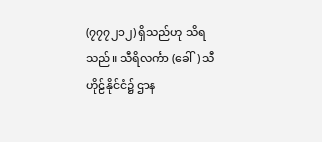(၇၇၇၂၁၂) ရှိသည်ဟု သိရသည်။ သီရိလင်္ကာ (ခေါ်) သီဟိုဠ်နိုင်ငံ၌ ဌာန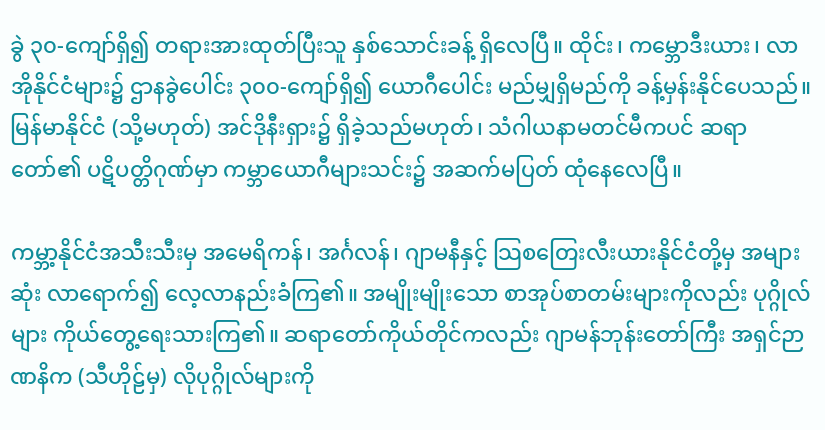ခွဲ ၃၀-ကျော်ရှိ၍ တရားအားထုတ်ပြီးသူ နှစ်သောင်းခန့် ရှိလေပြီ။ ထိုင်း၊ ကမ္ဘောဒီးယား၊ လာအိုနိုင်ငံများ၌ ဌာနခွဲပေါင်း ၃၀၀-ကျော်ရှိ၍ ယောဂီပေါင်း မည်မျှရှိမည်ကို ခန့်မှန်းနိုင်ပေသည်။ မြန်မာနိုင်ငံ (သို့မဟုတ်) အင်ဒိုနီးရှား၌ ရှိခဲ့သည်မဟုတ်၊ သံဂါယနာမတင်မီကပင် ဆရာတော်၏ ပဋိပတ္တိဂုဏ်မှာ ကမ္ဘာယောဂီများသင်း၌ အဆက်မပြတ် ထုံနေလေပြီ။

ကမ္ဘာ့နိုင်ငံအသီးသီးမှ အမေရိကန်၊ အင်္ဂလန်၊ ဂျာမနီနှင့် သြစတြေးလီးယားနိုင်ငံတို့မှ အများဆုံး လာရောက်၍ လေ့လာနည်းခံကြ၏။ အမျိုးမျိုးသော စာအုပ်စာတမ်းများကိုလည်း ပုဂ္ဂိုလ်များ ကိုယ်တွေ့ရေးသားကြ၏။ ဆရာတော်ကိုယ်တိုင်ကလည်း ဂျာမန်ဘုန်းတော်ကြီး အရှင်ဉာဏနိက (သီဟိုဠ်မှ) လိုပုဂ္ဂိုလ်များကို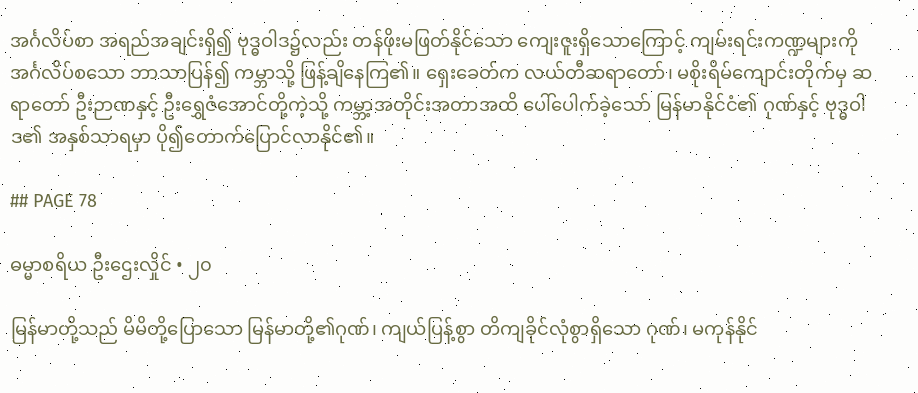အင်္ဂလိပ်စာ အရည်အချင်းရှိ၍ ဗုဒ္ဓဝါဒ၌လည်း တန်ဖိုးမဖြတ်နိုင်သော ကျေးဇူးရှိသောကြောင့် ကျမ်းရင်းကဏ္ဍများကို အင်္ဂလိပ်စသော ဘာသာပြန်၍ ကမ္ဘာသို့ ဖြန့်ချိနေကြ၏။ ရှေးခေတ်က လယ်တီဆရာတော်၊ မစိုးရိမ်ကျောင်းတိုက်မှ ဆရာတော် ဦးဉာဏနှင့် ဦးရွှေဇံအောင်တို့ကဲ့သို့ ကမ္ဘာ့အတိုင်းအတာအထိ ပေါ်ပေါက်ခဲ့သော် မြန်မာနိုင်ငံ၏ ဂုဏ်နှင့် ဗုဒ္ဓဝါဒ၏ အနှစ်သာရမှာ ပို၍တောက်ပြောင်လာနိုင်၏။

## PAGE 78

ဓမ္မာစရိယ ဦးဌေးလှိုင် • ၂၀

မြန်မာတို့သည် မိမိတို့ပြောသော မြန်မာတို့၏ဂုဏ်၊ ကျယ်ပြန့်စွာ တိကျခိုင်လုံစွာရှိသော ဂုဏ်၊ မကုန်နိုင်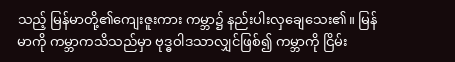သည့် မြန်မာတို့၏ကျေးဇူးကား ကမ္ဘာ၌ နည်းပါးလှချေသေး၏။ မြန်မာကို ကမ္ဘာကသိသည်မှာ ဗုဒ္ဓဝါဒသာလျှင်ဖြစ်၍ ကမ္ဘာကို ငြိမ်း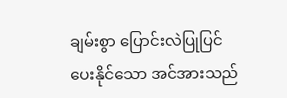ချမ်းစွာ ပြောင်းလဲပြုပြင်ပေးနိုင်သော အင်အားသည်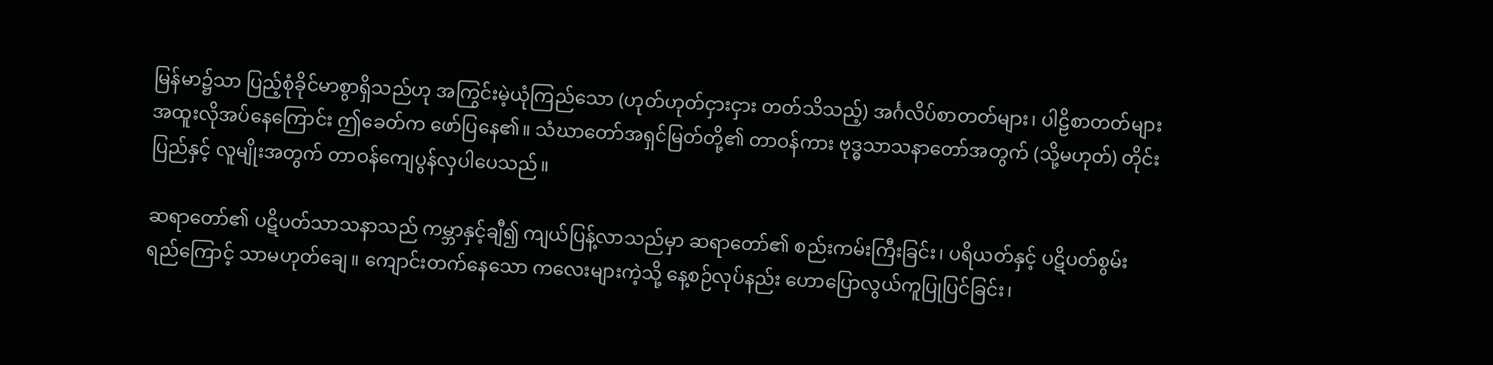မြန်မာ၌သာ ပြည့်စုံခိုင်မာစွာရှိသည်ဟု အကြွင်းမဲ့ယုံကြည်သော (ဟုတ်ဟုတ်ငှားငှား တတ်သိသည့်) အင်္ဂလိပ်စာတတ်များ၊ ပါဠိစာတတ်များ အထူးလိုအပ်နေကြောင်း ဤခေတ်က ဖော်ပြနေ၏။ သံဃာတော်အရှင်မြတ်တို့၏ တာဝန်ကား ဗုဒ္ဓသာသနာတော်အတွက် (သို့မဟုတ်) တိုင်းပြည်နှင့် လူမျိုးအတွက် တာဝန်ကျေပွန်လှပါပေသည်။

ဆရာတော်၏ ပဋိပတ်သာသနာသည် ကမ္ဘာနှင့်ချီ၍ ကျယ်ပြန့်လာသည်မှာ ဆရာတော်၏ စည်းကမ်းကြီးခြင်း၊ ပရိယတ်နှင့် ပဋိပတ်စွမ်းရည်ကြောင့် သာမဟုတ်ချေ။ ကျောင်းတက်နေသော ကလေးများကဲ့သို့ နေ့စဉ်လုပ်နည်း ဟောပြောလွယ်ကူပြုပြင်ခြင်း၊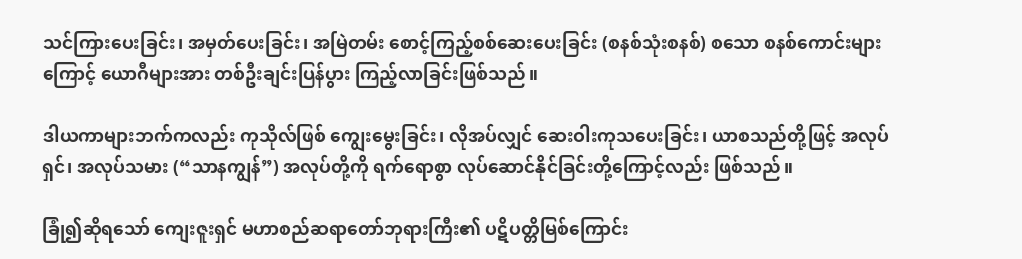သင်ကြားပေးခြင်း၊ အမှတ်ပေးခြင်း၊ အမြဲတမ်း စောင့်ကြည့်စစ်ဆေးပေးခြင်း (စနစ်သုံးစနစ်) စသော စနစ်ကောင်းများကြောင့် ယောဂီများအား တစ်ဦးချင်းပြန်ပွား ကြည့်လာခြင်းဖြစ်သည်။

ဒါယကာများဘက်ကလည်း ကုသိုလ်ဖြစ် ကျွေးမွေးခြင်း၊ လိုအပ်လျှင် ဆေးဝါးကုသပေးခြင်း၊ ယာစသည်တို့ဖြင့် အလုပ်ရှင်၊ အလုပ်သမား (“သာနကျွန်”) အလုပ်တို့ကို ရက်ရောစွာ လုပ်ဆောင်နိုင်ခြင်းတို့ကြောင့်လည်း ဖြစ်သည်။

ခြုံ၍ဆိုရသော် ကျေးဇူးရှင် မဟာစည်ဆရာတော်ဘုရားကြီး၏ ပဋိပတ္တိမြစ်ကြောင်း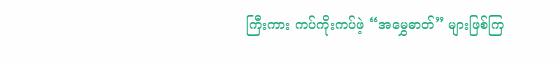ကြီးကား ကပ်ကိုးကပ်ဖဲ့ “အမွှေဓာတ်” များဖြစ်ကြ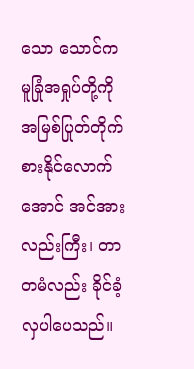သော သောင်ကမူခြုံအရှုပ်တို့ကို အမြစ်ပြုတ်တိုက်စားနိုင်လောက်အောင် အင်အားလည်းကြီး၊ တာတမံလည်း ခိုင်ခံ့လှပါပေသည်။